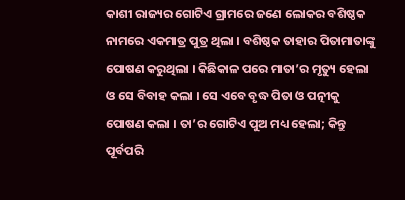କାଶୀ ରାଜ୍ୟର ଗୋଟିଏ ଗ୍ରାମରେ ଜଣେ ଲୋକର ବଶିଷ୍ଠକ ନାମରେ ଏକମାତ୍ର ପୁତ୍ର ଥିଲା । ବଶିଷ୍ଠକ ତାହାର ପିତାମାତାଙ୍କୁ ପୋଷଣ କରୁଥିଲା । କିଛିକାଳ ପରେ ମାତା’ର ମୃତ୍ୟୁ ହେଲା ଓ ସେ ବିବାହ କଲା । ସେ ଏବେ ବୃଦ୍ଧ ପିତା ଓ ପତ୍ନୀକୁ ପୋଷଣ କଲା । ତା’ର ଗୋଟିଏ ପୁଅ ମଧ୍ୟ ହେଲା; କିନ୍ତୁ ପୂର୍ବପରି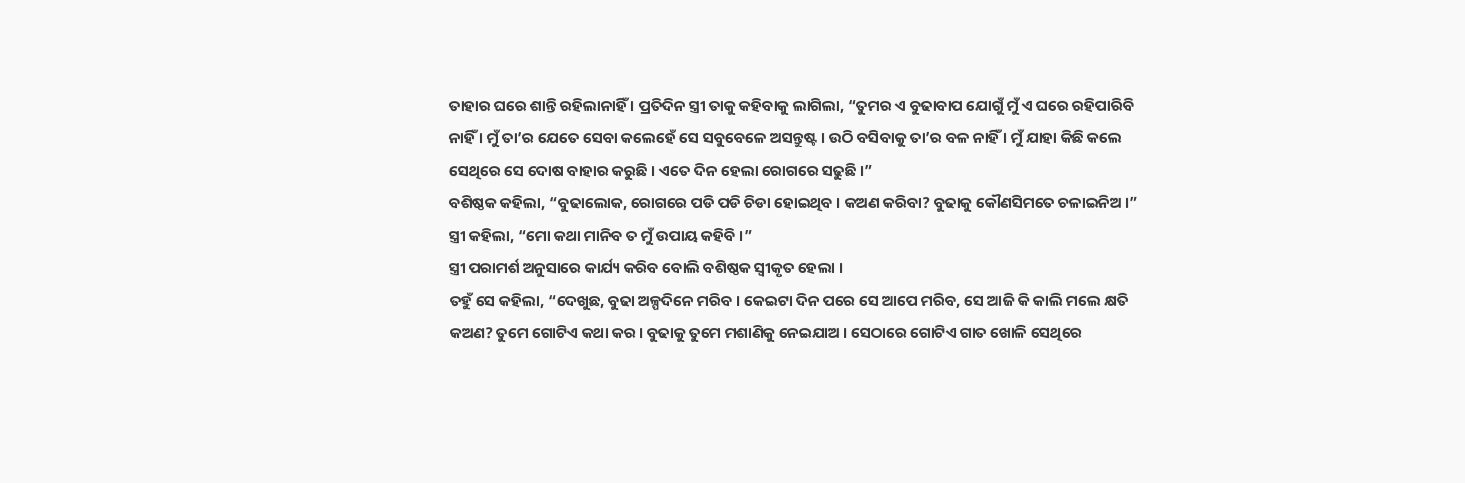ତାହାର ଘରେ ଶାନ୍ତି ରହିଲାନାହିଁ । ପ୍ରତିଦିନ ସ୍ତ୍ରୀ ତାକୁ କହିବାକୁ ଲାଗିଲା, “ତୁମର ଏ ବୁଢାବାପ ଯୋଗୁଁ ମୁଁ ଏ ଘରେ ରହିପାରିବି ନାହିଁ । ମୁଁ ତା’ର ଯେତେ ସେବା କଲେହେଁ ସେ ସବୁବେଳେ ଅସନ୍ତୁଷ୍ଟ । ଉଠି ବସିବାକୁ ତା’ର ବଳ ନାହିଁ । ମୁଁ ଯାହା କିଛି କଲେ ସେଥିରେ ସେ ଦୋଷ ବାହାର କରୁଛି । ଏତେ ଦିନ ହେଲା ରୋଗରେ ସଢୁଛି ।”
ବଶିଷ୍ଠକ କହିଲା, “ବୁଢାଲୋକ, ରୋଗରେ ପଡି ପଡି ଚିଡା ହୋଇଥିବ । କଅଣ କରିବା? ବୁଢାକୁ କୌଣସିମତେ ଚଳାଇନିଅ ।”
ସ୍ତ୍ରୀ କହିଲା, “ମୋ କଥା ମାନିବ ତ ମୁଁ ଉପାୟ କହିବି ।”
ସ୍ତ୍ରୀ ପରାମର୍ଶ ଅନୁସାରେ କାର୍ଯ୍ୟ କରିବ ବୋଲି ବଶିଷ୍ଠକ ସ୍ୱୀକୃତ ହେଲା ।
ତହୁଁ ସେ କହିଲା, “ଦେଖୁଛ, ବୁଢା ଅଳ୍ପଦିନେ ମରିବ । କେଇଟା ଦିନ ପରେ ସେ ଆପେ ମରିବ, ସେ ଆଜି କି କାଲି ମଲେ କ୍ଷତି କଅଣ? ତୁମେ ଗୋଟିଏ କଥା କର । ବୁଢାକୁ ତୁମେ ମଶାଣିକୁ ନେଇଯାଅ । ସେଠାରେ ଗୋଟିଏ ଗାତ ଖୋଳି ସେଥିରେ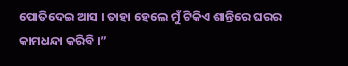ପୋତିଦେଇ ଆସ । ତାହା ହେଲେ ମୁଁ ଟିକିଏ ଶାନ୍ତିରେ ଘରର କାମଧନ୍ଦା କରିବି ।”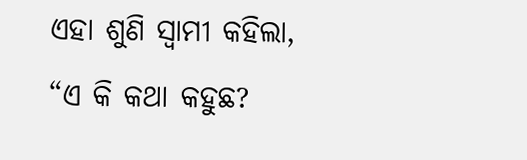ଏହା ଶୁଣି ସ୍ୱାମୀ କହିଲା, “ଏ କି କଥା କହୁଛ?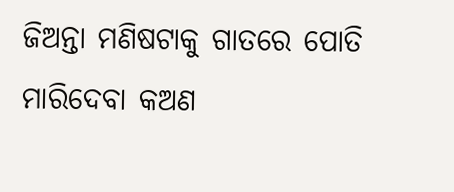ଜିଅନ୍ତା ମଣିଷଟାକୁ ଗାତରେ ପୋତି ମାରିଦେବା କଅଣ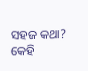ସହଜ କଥା? କେହି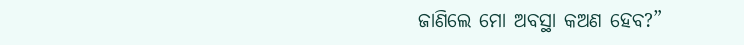ଜାଣିଲେ ମୋ ଅବସ୍ଥା କଅଣ ହେବ?”